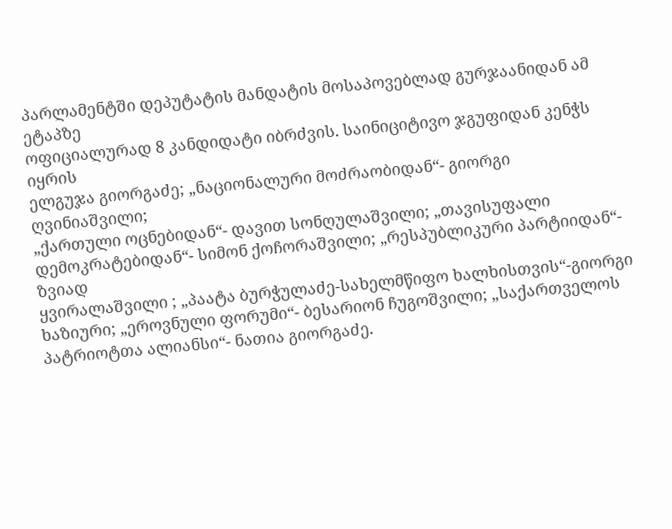პარლამენტში დეპუტატის მანდატის მოსაპოვებლად გურჯაანიდან ამ ეტაპზე
ოფიციალურად 8 კანდიდატი იბრძვის. საინიციტივო ჯგუფიდან კენჭს იყრის
ელგუჯა გიორგაძე; „ნაციონალური მოძრაობიდან“- გიორგი ღვინიაშვილი;
„ქართული ოცნებიდან“- დავით სონღულაშვილი; „თავისუფალი
დემოკრატებიდან“- სიმონ ქოჩორაშვილი; „რესპუბლიკური პარტიიდან“- ზვიად
ყვირალაშვილი ; „პაატა ბურჭულაძე-სახელმწიფო ხალხისთვის“-გიორგი
ხაზიური; „ეროვნული ფორუმი“- ბესარიონ ჩუგოშვილი; „საქართველოს
პატრიოტთა ალიანსი“- ნათია გიორგაძე.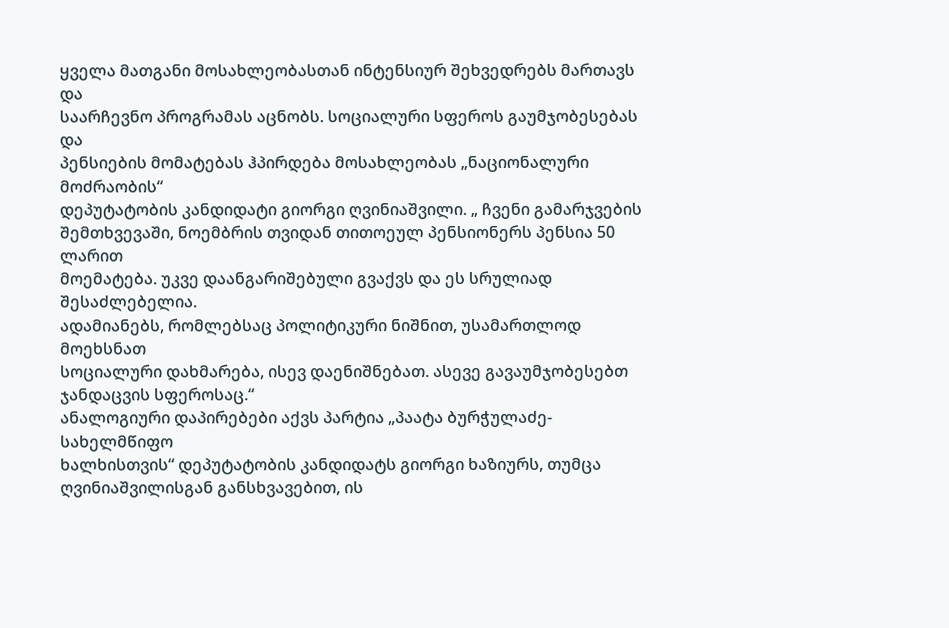ყველა მათგანი მოსახლეობასთან ინტენსიურ შეხვედრებს მართავს და
საარჩევნო პროგრამას აცნობს. სოციალური სფეროს გაუმჯობესებას და
პენსიების მომატებას ჰპირდება მოსახლეობას „ნაციონალური მოძრაობის“
დეპუტატობის კანდიდატი გიორგი ღვინიაშვილი. „ ჩვენი გამარჯვების
შემთხვევაში, ნოემბრის თვიდან თითოეულ პენსიონერს პენსია 50 ლარით
მოემატება. უკვე დაანგარიშებული გვაქვს და ეს სრულიად შესაძლებელია.
ადამიანებს, რომლებსაც პოლიტიკური ნიშნით, უსამართლოდ მოეხსნათ
სოციალური დახმარება, ისევ დაენიშნებათ. ასევე გავაუმჯობესებთ
ჯანდაცვის სფეროსაც.“
ანალოგიური დაპირებები აქვს პარტია „პაატა ბურჭულაძე-სახელმწიფო
ხალხისთვის“ დეპუტატობის კანდიდატს გიორგი ხაზიურს, თუმცა
ღვინიაშვილისგან განსხვავებით, ის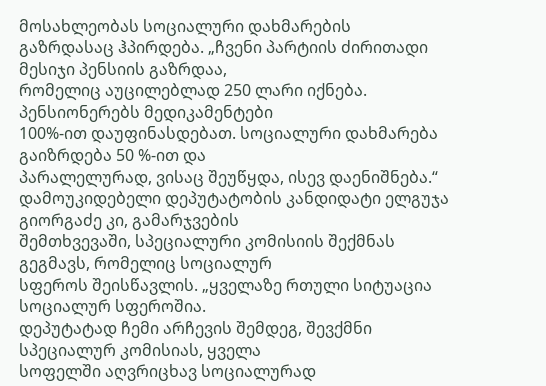მოსახლეობას სოციალური დახმარების
გაზრდასაც ჰპირდება. „ჩვენი პარტიის ძირითადი მესიჯი პენსიის გაზრდაა,
რომელიც აუცილებლად 250 ლარი იქნება. პენსიონერებს მედიკამენტები
100%-ით დაუფინასდებათ. სოციალური დახმარება გაიზრდება 50 %-ით და
პარალელურად, ვისაც შეუწყდა, ისევ დაენიშნება.“
დამოუკიდებელი დეპუტატობის კანდიდატი ელგუჯა გიორგაძე კი, გამარჯვების
შემთხვევაში, სპეციალური კომისიის შექმნას გეგმავს, რომელიც სოციალურ
სფეროს შეისწავლის. „ყველაზე რთული სიტუაცია სოციალურ სფეროშია.
დეპუტატად ჩემი არჩევის შემდეგ, შევქმნი სპეციალურ კომისიას, ყველა
სოფელში აღვრიცხავ სოციალურად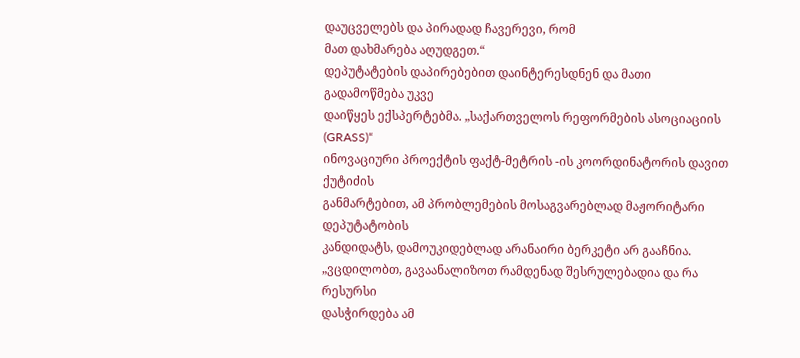დაუცველებს და პირადად ჩავერევი, რომ
მათ დახმარება აღუდგეთ.“
დეპუტატების დაპირებებით დაინტერესდნენ და მათი გადამოწმება უკვე
დაიწყეს ექსპერტებმა. „საქართველოს რეფორმების ასოციაციის (GRASS)“
ინოვაციური პროექტის ფაქტ-მეტრის -ის კოორდინატორის დავით ქუტიძის
განმარტებით, ამ პრობლემების მოსაგვარებლად მაჟორიტარი დეპუტატობის
კანდიდატს, დამოუკიდებლად არანაირი ბერკეტი არ გააჩნია.
„ვცდილობთ, გავაანალიზოთ რამდენად შესრულებადია და რა რესურსი
დასჭირდება ამ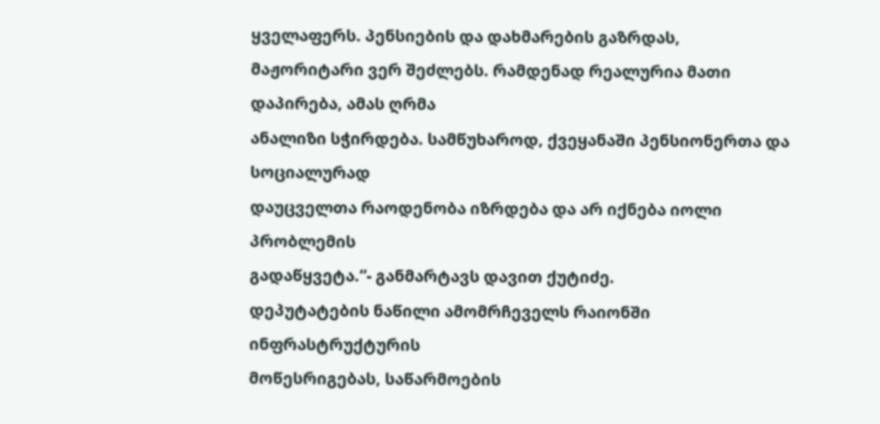ყველაფერს. პენსიების და დახმარების გაზრდას,
მაჟორიტარი ვერ შეძლებს. რამდენად რეალურია მათი დაპირება, ამას ღრმა
ანალიზი სჭირდება. სამწუხაროდ, ქვეყანაში პენსიონერთა და სოციალურად
დაუცველთა რაოდენობა იზრდება და არ იქნება იოლი პრობლემის
გადაწყვეტა.“- განმარტავს დავით ქუტიძე.
დეპუტატების ნაწილი ამომრჩეველს რაიონში ინფრასტრუქტურის
მოწესრიგებას, საწარმოების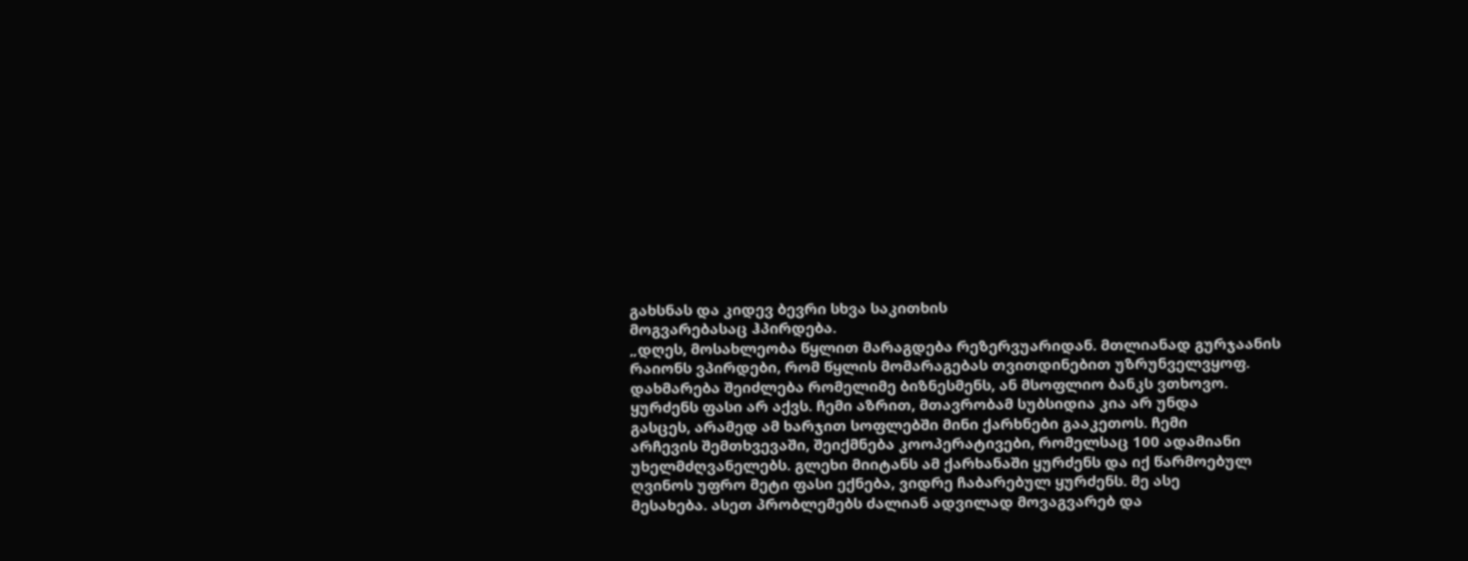გახსნას და კიდევ ბევრი სხვა საკითხის
მოგვარებასაც ჰპირდება.
„დღეს, მოსახლეობა წყლით მარაგდება რეზერვუარიდან. მთლიანად გურჯაანის
რაიონს ვპირდები, რომ წყლის მომარაგებას თვითდინებით უზრუნველვყოფ.
დახმარება შეიძლება რომელიმე ბიზნესმენს, ან მსოფლიო ბანკს ვთხოვო.
ყურძენს ფასი არ აქვს. ჩემი აზრით, მთავრობამ სუბსიდია კია არ უნდა
გასცეს, არამედ ამ ხარჯით სოფლებში მინი ქარხნები გააკეთოს. ჩემი
არჩევის შემთხვევაში, შეიქმნება კოოპერატივები, რომელსაც 100 ადამიანი
უხელმძღვანელებს. გლეხი მიიტანს ამ ქარხანაში ყურძენს და იქ წარმოებულ
ღვინოს უფრო მეტი ფასი ექნება, ვიდრე ჩაბარებულ ყურძენს. მე ასე
მესახება. ასეთ პრობლემებს ძალიან ადვილად მოვაგვარებ და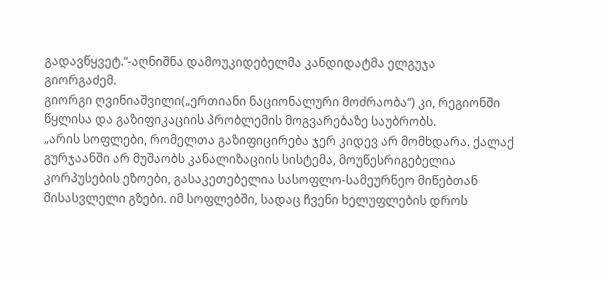გადავწყვეტ.“-აღნიშნა დამოუკიდებელმა კანდიდატმა ელგუჯა
გიორგაძემ.
გიორგი ღვინიაშვილი(„ერთიანი ნაციონალური მოძრაობა“) კი, რეგიონში
წყლისა და გაზიფიკაციის პრობლემის მოგვარებაზე საუბრობს.
„არის სოფლები, რომელთა გაზიფიცირება ჯერ კიდევ არ მომხდარა. ქალაქ
გურჯაანში არ მუშაობს კანალიზაციის სისტემა, მოუწესრიგებელია
კორპუსების ეზოები, გასაკეთებელია სასოფლო-სამეურნეო მიწებთან
მისასვლელი გზები. იმ სოფლებში, სადაც ჩვენი ხელუფლების დროს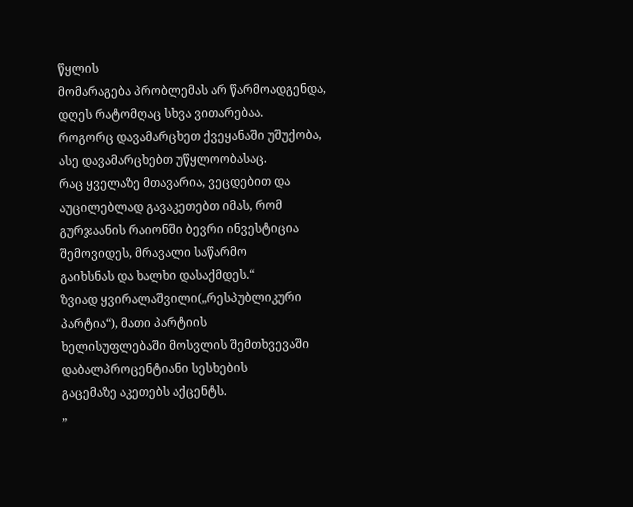წყლის
მომარაგება პრობლემას არ წარმოადგენდა, დღეს რატომღაც სხვა ვითარებაა.
როგორც დავამარცხეთ ქვეყანაში უშუქობა, ასე დავამარცხებთ უწყლოობასაც.
რაც ყველაზე მთავარია, ვეცდებით და აუცილებლად გავაკეთებთ იმას, რომ
გურჯაანის რაიონში ბევრი ინვესტიცია შემოვიდეს, მრავალი საწარმო
გაიხსნას და ხალხი დასაქმდეს.“
ზვიად ყვირალაშვილი(„რესპუბლიკური პარტია“), მათი პარტიის
ხელისუფლებაში მოსვლის შემთხვევაში დაბალპროცენტიანი სესხების
გაცემაზე აკეთებს აქცენტს.
„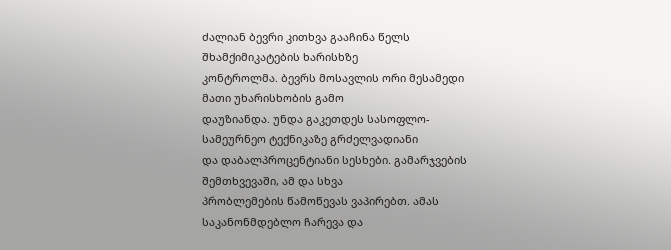ძალიან ბევრი კითხვა გააჩინა წელს შხამქიმიკატების ხარისხზე
კონტროლმა. ბევრს მოსავლის ორი მესამედი მათი უხარისხობის გამო
დაუზიანდა. უნდა გაკეთდეს სასოფლო-სამეურნეო ტექნიკაზე გრძელვადიანი
და დაბალპროცენტიანი სესხები. გამარჯვების შემთხვევაში, ამ და სხვა
პრობლემების წამოწევას ვაპირებთ. ამას საკანონმდებლო ჩარევა და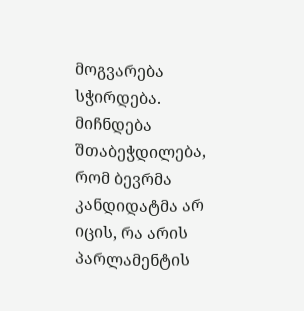მოგვარება სჭირდება. მიჩნდება შთაბეჭდილება, რომ ბევრმა კანდიდატმა არ
იცის, რა არის პარლამენტის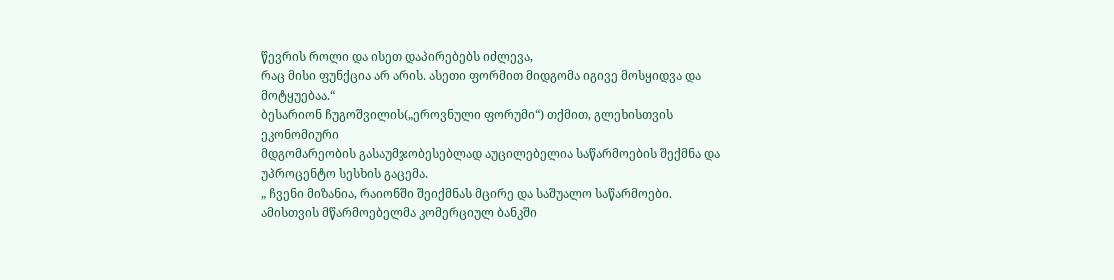წევრის როლი და ისეთ დაპირებებს იძლევა,
რაც მისი ფუნქცია არ არის. ასეთი ფორმით მიდგომა იგივე მოსყიდვა და
მოტყუებაა.“
ბესარიონ ჩუგოშვილის(„ეროვნული ფორუმი“) თქმით, გლეხისთვის ეკონომიური
მდგომარეობის გასაუმჯობესებლად აუცილებელია საწარმოების შექმნა და
უპროცენტო სესხის გაცემა.
„ ჩვენი მიზანია, რაიონში შეიქმნას მცირე და საშუალო საწარმოები.
ამისთვის მწარმოებელმა კომერციულ ბანკში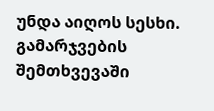უნდა აიღოს სესხი.
გამარჯვების შემთხვევაში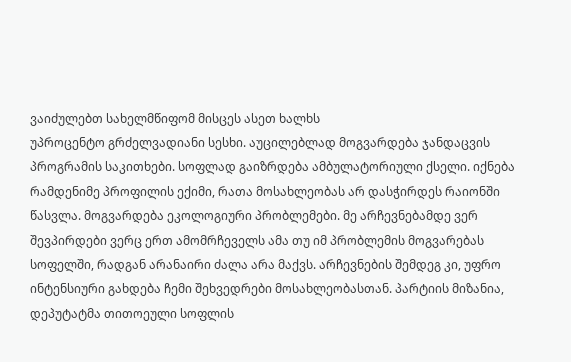ვაიძულებთ სახელმწიფომ მისცეს ასეთ ხალხს
უპროცენტო გრძელვადიანი სესხი. აუცილებლად მოგვარდება ჯანდაცვის
პროგრამის საკითხები. სოფლად გაიზრდება ამბულატორიული ქსელი. იქნება
რამდენიმე პროფილის ექიმი, რათა მოსახლეობას არ დასჭირდეს რაიონში
წასვლა. მოგვარდება ეკოლოგიური პრობლემები. მე არჩევნებამდე ვერ
შევპირდები ვერც ერთ ამომრჩეველს ამა თუ იმ პრობლემის მოგვარებას
სოფელში, რადგან არანაირი ძალა არა მაქვს. არჩევნების შემდეგ კი, უფრო
ინტენსიური გახდება ჩემი შეხვედრები მოსახლეობასთან. პარტიის მიზანია,
დეპუტატმა თითოეული სოფლის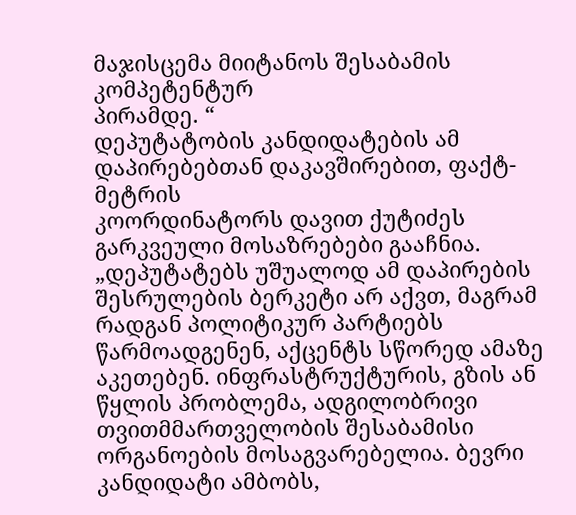მაჯისცემა მიიტანოს შესაბამის კომპეტენტურ
პირამდე. “
დეპუტატობის კანდიდატების ამ დაპირებებთან დაკავშირებით, ფაქტ-მეტრის
კოორდინატორს დავით ქუტიძეს გარკვეული მოსაზრებები გააჩნია.
„დეპუტატებს უშუალოდ ამ დაპირების შესრულების ბერკეტი არ აქვთ, მაგრამ
რადგან პოლიტიკურ პარტიებს წარმოადგენენ, აქცენტს სწორედ ამაზე
აკეთებენ. ინფრასტრუქტურის, გზის ან წყლის პრობლემა, ადგილობრივი
თვითმმართველობის შესაბამისი ორგანოების მოსაგვარებელია. ბევრი
კანდიდატი ამბობს,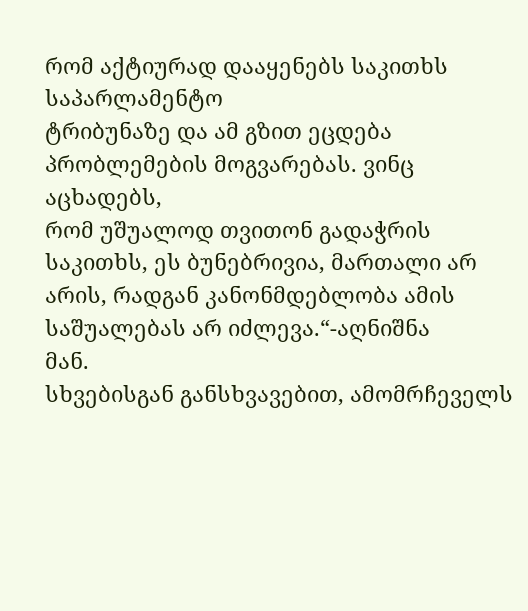რომ აქტიურად დააყენებს საკითხს საპარლამენტო
ტრიბუნაზე და ამ გზით ეცდება პრობლემების მოგვარებას. ვინც აცხადებს,
რომ უშუალოდ თვითონ გადაჭრის საკითხს, ეს ბუნებრივია, მართალი არ
არის, რადგან კანონმდებლობა ამის საშუალებას არ იძლევა.“-აღნიშნა
მან.
სხვებისგან განსხვავებით, ამომრჩეველს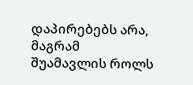დაპირებებს არა, მაგრამ
შუამავლის როლს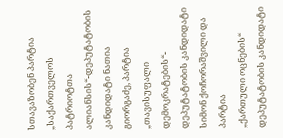სთავაზობენ პარტია „საქართველოს პატრიოტთა
ალიანსის“-დეპუტატობის კანდიდატი ნათია გიორგაძე, პარტია „თავისუფალი
დემოკრატების“- დეპუტატობის კანდიდატი სიმონ ქოჩორაშვილი და პარტია
„ქართული ოცნების“ დეპუტატობის კანდიდატი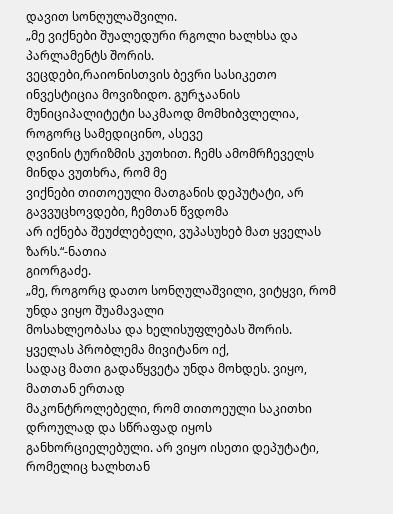დავით სონღულაშვილი.
„მე ვიქნები შუალედური რგოლი ხალხსა და პარლამენტს შორის.
ვეცდები,რაიონისთვის ბევრი სასიკეთო ინვესტიცია მოვიზიდო. გურჯაანის
მუნიციპალიტეტი საკმაოდ მომხიბვლელია, როგორც სამედიცინო, ასევე
ღვინის ტურიზმის კუთხით. ჩემს ამომრჩეველს მინდა ვუთხრა, რომ მე
ვიქნები თითოეული მათგანის დეპუტატი, არ გავვუცხოვდები, ჩემთან წვდომა
არ იქნება შეუძლებელი, ვუპასუხებ მათ ყველას ზარს.“-ნათია
გიორგაძე.
„მე, როგორც დათო სონღულაშვილი, ვიტყვი, რომ უნდა ვიყო შუამავალი
მოსახლეობასა და ხელისუფლებას შორის. ყველას პრობლემა მივიტანო იქ,
სადაც მათი გადაწყვეტა უნდა მოხდეს. ვიყო, მათთან ერთად
მაკონტროლებელი, რომ თითოეული საკითხი დროულად და სწრაფად იყოს
განხორციელებული. არ ვიყო ისეთი დეპუტატი, რომელიც ხალხთან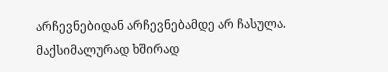არჩევნებიდან არჩევნებამდე არ ჩასულა. მაქსიმალურად ხშირად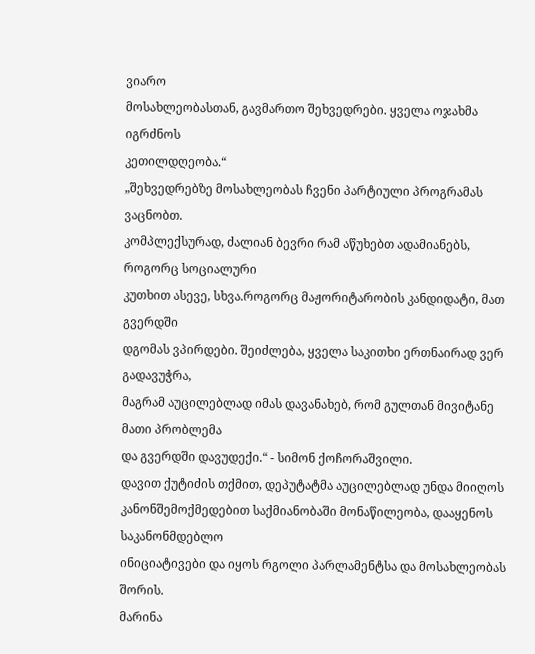ვიარო
მოსახლეობასთან, გავმართო შეხვედრები. ყველა ოჯახმა იგრძნოს
კეთილდღეობა.“
„შეხვედრებზე მოსახლეობას ჩვენი პარტიული პროგრამას ვაცნობთ.
კომპლექსურად, ძალიან ბევრი რამ აწუხებთ ადამიანებს, როგორც სოციალური
კუთხით ასევე, სხვა.როგორც მაჟორიტარობის კანდიდატი, მათ გვერდში
დგომას ვპირდები. შეიძლება, ყველა საკითხი ერთნაირად ვერ გადავუჭრა,
მაგრამ აუცილებლად იმას დავანახებ, რომ გულთან მივიტანე მათი პრობლემა
და გვერდში დავუდექი.“ - სიმონ ქოჩორაშვილი.
დავით ქუტიძის თქმით, დეპუტატმა აუცილებლად უნდა მიიღოს
კანონშემოქმედებით საქმიანობაში მონაწილეობა, დააყენოს საკანონმდებლო
ინიციატივები და იყოს რგოლი პარლამენტსა და მოსახლეობას შორის.
მარინა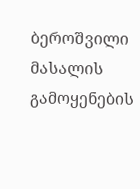ბეროშვილი
მასალის გამოყენების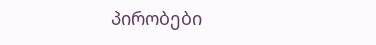პირობები